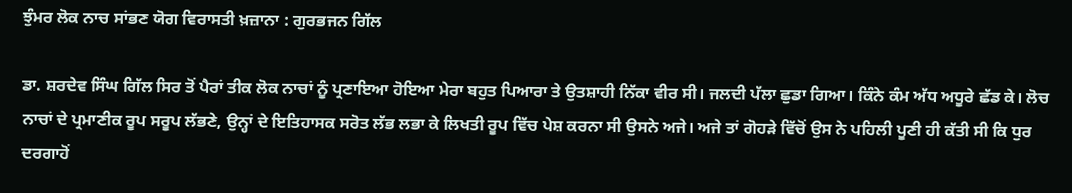ਝੁੰਮਰ ਲੋਕ ਨਾਚ ਸਾਂਭਣ ਯੋਗ ਵਿਰਾਸਤੀ ਖ਼ਜ਼ਾਨਾ : ਗੁਰਭਜਨ ਗਿੱਲ

ਡਾ. ਸ਼ਰਦੇਵ ਸਿੰਘ ਗਿੱਲ ਸਿਰ ਤੋਂ ਪੈਰਾਂ ਤੀਕ ਲੋਕ ਨਾਚਾਂ ਨੂੰ ਪ੍ਰਣਾਇਆ ਹੋਇਆ ਮੇਰਾ ਬਹੁਤ ਪਿਆਰਾ ਤੇ ਉਤਸ਼ਾਹੀ ਨਿੱਕਾ ਵੀਰ ਸੀ। ਜਲਦੀ ਪੱਲਾ ਛੁਡਾ ਗਿਆ। ਕਿੰਨੇ ਕੰਮ ਅੱਧ ਅਧੂਰੇ ਛੱਡ ਕੇ। ਲੋਚ ਨਾਚਾਂ ਦੇ ਪ੍ਰਮਾਣੀਕ ਰੂਪ ਸਰੂਪ ਲੱਭਣੇ, ਉਨ੍ਹਾਂ ਦੇ ਇਤਿਹਾਸਕ ਸਰੋਤ ਲੱਭ ਲਭਾ ਕੇ ਲਿਖਤੀ ਰੂਪ ਵਿੱਚ ਪੇਸ਼ ਕਰਨਾ ਸੀ ਉਸਨੇ ਅਜੇ। ਅਜੇ ਤਾਂ ਗੋਹੜੇ ਵਿੱਚੋਂ ਉਸ ਨੇ ਪਹਿਲੀ ਪੂਣੀ ਹੀ ਕੱਤੀ ਸੀ ਕਿ ਧੁਰ ਦਰਗਾਹੋਂ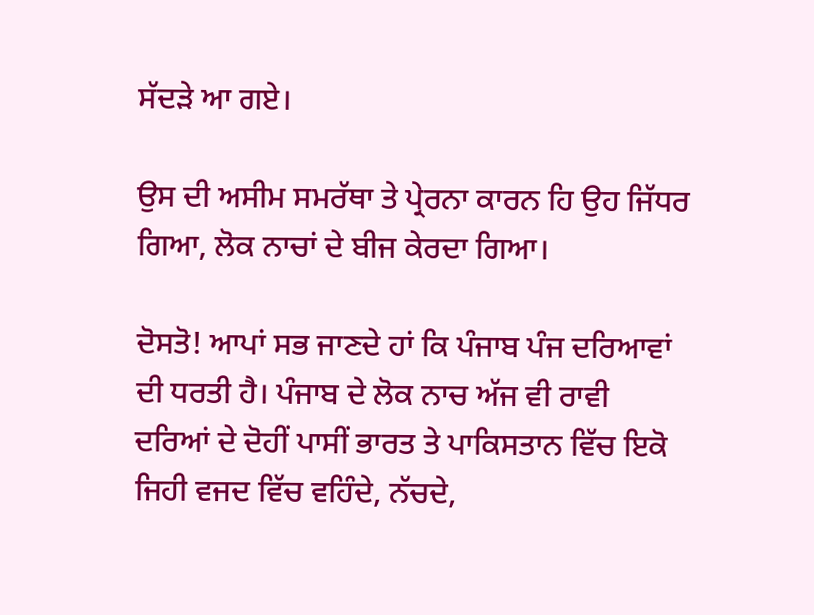ਸੱਦੜੇ ਆ ਗਏ।

ਉਸ ਦੀ ਅਸੀਮ ਸਮਰੱਥਾ ਤੇ ਪ੍ਰੇਰਨਾ ਕਾਰਨ ਹਿ ਉਹ ਜਿੱਧਰ ਗਿਆ, ਲੋਕ ਨਾਚਾਂ ਦੇ ਬੀਜ ਕੇਰਦਾ ਗਿਆ।

ਦੋਸਤੋ! ਆਪਾਂ ਸਭ ਜਾਣਦੇ ਹਾਂ ਕਿ ਪੰਜਾਬ ਪੰਜ ਦਰਿਆਵਾਂ ਦੀ ਧਰਤੀ ਹੈ। ਪੰਜਾਬ ਦੇ ਲੋਕ ਨਾਚ ਅੱਜ ਵੀ ਰਾਵੀ ਦਰਿਆਂ ਦੇ ਦੋਹੀਂ ਪਾਸੀਂ ਭਾਰਤ ਤੇ ਪਾਕਿਸਤਾਨ ਵਿੱਚ ਇਕੋ ਜਿਹੀ ਵਜਦ ਵਿੱਚ ਵਹਿੰਦੇ, ਨੱਚਦੇ,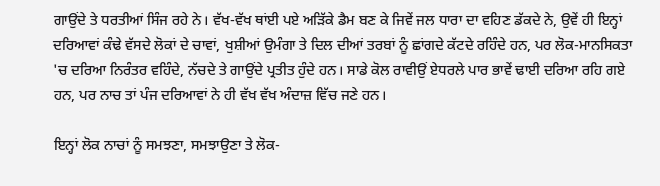ਗਾਉਂਦੇ ਤੇ ਧਰਤੀਆਂ ਸਿੰਜ ਰਹੇ ਨੇ। ਵੱਖ-ਵੱਖ ਥਾਂਈ ਪਏ ਅੜਿੱਕੇ ਡੈਮ ਬਣ ਕੇ ਜਿਵੇਂ ਜਲ ਧਾਰਾ ਦਾ ਵਹਿਣ ਡੱਕਦੇ ਨੇ, ਉਵੇਂ ਹੀ ਇਨ੍ਹਾਂ ਦਰਿਆਵਾਂ ਕੰਢੇ ਵੱਸਦੇ ਲੋਕਾਂ ਦੇ ਚਾਵਾਂ, ਖੁਸ਼ੀਆਂ ਉਮੰਗਾ ਤੇ ਦਿਲ ਦੀਆਂ ਤਰਬਾਂ ਨੂੰ ਛਾਂਗਦੇ ਕੱਟਦੇ ਰਹਿੰਦੇ ਹਨ, ਪਰ ਲੋਕ-ਮਾਨਸਿਕਤਾ 'ਚ ਦਰਿਆ ਨਿਰੰਤਰ ਵਹਿੰਦੇ, ਨੱਚਦੇ ਤੇ ਗਾਉਂਦੇ ਪ੍ਰਤੀਤ ਹੁੰਦੇ ਹਨ। ਸਾਡੇ ਕੋਲ ਰਾਵੀਉਂ ਏਧਰਲੇ ਪਾਰ ਭਾਵੇਂ ਢਾਈ ਦਰਿਆ ਰਹਿ ਗਏ ਹਨ, ਪਰ ਨਾਚ ਤਾਂ ਪੰਜ ਦਰਿਆਵਾਂ ਨੇ ਹੀ ਵੱਖ ਵੱਖ ਅੰਦਾਜ਼ ਵਿੱਚ ਜਣੇ ਹਨ।

ਇਨ੍ਹਾਂ ਲੋਕ ਨਾਚਾਂ ਨੂੰ ਸਮਝਣਾ, ਸਮਝਾਉਣਾ ਤੇ ਲੋਕ-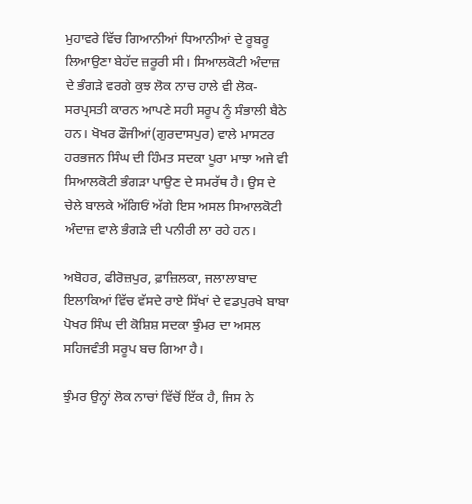ਮੁਹਾਵਰੇ ਵਿੱਚ ਗਿਆਨੀਆਂ ਧਿਆਨੀਆਂ ਦੇ ਰੂਬਰੂ ਲਿਆਉਣਾ ਬੇਹੱਦ ਜ਼ਰੂਰੀ ਸੀ। ਸਿਆਲਕੋਟੀ ਅੰਦਾਜ਼ ਦੇ ਭੰਗੜੇ ਵਰਗੇ ਕੁਝ ਲੋਕ ਨਾਚ ਹਾਲੇ ਵੀ ਲੋਕ-ਸਰਪ੍ਰਸਤੀ ਕਾਰਨ ਆਪਣੇ ਸਹੀ ਸਰੂਪ ਨੂੰ ਸੰਭਾਲੀ ਬੈਠੇ ਹਨ। ਖੋਖਰ ਫੌਜੀਆਂ(ਗੁਰਦਾਸਪੁਰ) ਵਾਲੇ ਮਾਸਟਰ ਹਰਭਜਨ ਸਿੰਘ ਦੀ ਹਿੰਮਤ ਸਦਕਾ ਪੂਰਾ ਮਾਝਾ ਅਜੇ ਵੀ ਸਿਆਲਕੋਟੀ ਭੰਗੜਾ ਪਾਉਣ ਦੇ ਸਮਰੱਥ ਹੈ। ਉਸ ਦੇ ਚੇਲੇ ਬਾਲਕੇ ਅੱਗਿਓਂ ਅੱਗੇ ਇਸ ਅਸਲ ਸਿਆਲਕੋਟੀ ਅੰਦਾਜ਼ ਵਾਲੇ ਭੰਗੜੇ ਦੀ ਪਨੀਰੀ ਲਾ ਰਹੇ ਹਨ।

ਅਬੋਹਰ, ਫੀਰੋਜ਼ਪੁਰ, ਫ਼ਾਜ਼ਿਲਕਾ, ਜਲਾਲਾਬਾਦ ਇਲਾਕਿਆਂ ਵਿੱਚ ਵੱਸਦੇ ਰਾਏ ਸਿੱਖਾਂ ਦੇ ਵਡਪੁਰਖੇ ਬਾਬਾ ਪੋਖਰ ਸਿੰਘ ਦੀ ਕੋਸ਼ਿਸ਼ ਸਦਕਾ ਝੁੰਮਰ ਦਾ ਅਸਲ ਸਹਿਜਵੰਤੀ ਸਰੂਪ ਬਚ ਗਿਆ ਹੈ।

ਝੁੰਮਰ ਉਨ੍ਹਾਂ ਲੋਕ ਨਾਚਾਂ ਵਿੱਚੋਂ ਇੱਕ ਹੈ, ਜਿਸ ਨੇ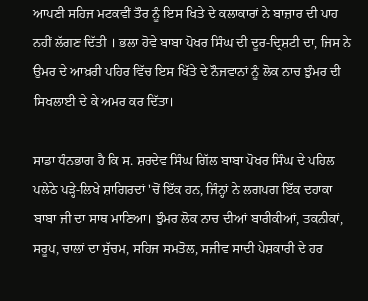ਆਪਣੀ ਸਹਿਜ ਮਟਕਵੀਂ ਤੌਰ ਨੂੰ ਇਸ ਖਿਤੇ ਦੇ ਕਲਾਕਾਰਾਂ ਨੇ ਬਾਜ਼ਾਰ ਦੀ ਪਾਹ ਨਹੀਂ ਲੱਗਣ ਦਿੱਤੀ । ਭਲਾ ਹੋਵੇ ਬਾਬਾ ਪੋਖਰ ਸਿੰਘ ਦੀ ਦੂਰ-ਦ੍ਰਿਸ਼ਟੀ ਦਾ, ਜਿਸ ਨੇ ਉਮਰ ਦੇ ਆਖ਼ਰੀ ਪਹਿਰ ਵਿੱਚ ਇਸ ਖਿੱਤੇ ਦੇ ਨੌਜਵਾਨਾਂ ਨੂੰ ਲੋਕ ਨਾਚ ਝੁੰਮਰ ਦੀ ਸਿਖਲਾਈ ਦੇ ਕੇ ਅਮਰ ਕਰ ਦਿੱਤਾ।

ਸਾਡਾ ਧੰਨਭਾਗ ਹੈ ਕਿ ਸ. ਸ਼ਰਦੇਵ ਸਿੰਘ ਗਿੱਲ ਬਾਬਾ ਪੋਖਰ ਸਿੰਘ ਦੇ ਪਹਿਲ ਪਲੇਠੇ ਪੜ੍ਹੇ-ਲਿਖੇ ਸ਼ਾਗਿਰਦਾਂ 'ਚੋਂ ਇੱਕ ਹਨ, ਜਿੰਨ੍ਹਾਂ ਨੇ ਲਗਪਗ ਇੱਕ ਦਹਾਕਾ ਬਾਬਾ ਜੀ ਦਾ ਸਾਥ ਮਾਣਿਆ। ਝੁੰਮਰ ਲੋਕ ਨਾਚ ਦੀਆਂ ਬਾਰੀਕੀਆਂ, ਤਕਨੀਕਾਂ, ਸਰੂਪ, ਚਾਲਾਂ ਦਾ ਸੁੱਚਮ, ਸਹਿਜ ਸਮਤੋਲ, ਸਜੀਵ ਸਾਦੀ ਪੇਸ਼ਕਾਰੀ ਦੇ ਹਰ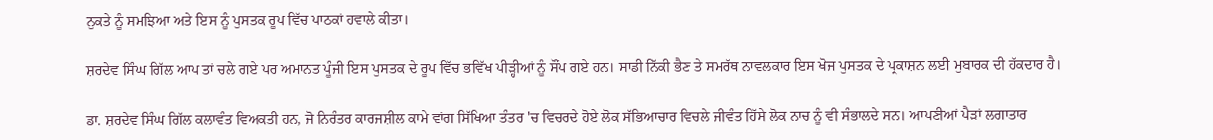ਨੁਕਤੇ ਨੂੰ ਸਮਝਿਆ ਅਤੇ ਇਸ ਨੂੰ ਪੁਸਤਕ ਰੂਪ ਵਿੱਚ ਪਾਠਕਾਂ ਹਵਾਲੇ ਕੀਤਾ।

ਸ਼ਰਦੇਵ ਸਿੰਘ ਗਿੱਲ ਆਪ ਤਾਂ ਚਲੇ ਗਏ ਪਰ ਅਮਾਨਤ ਪੂੰਜੀ ਇਸ ਪੁਸਤਕ ਦੇ ਰੂਪ ਵਿੱਚ ਭਵਿੱਖ ਪੀੜ੍ਹੀਆਂ ਨੂੰ ਸੌਂਪ ਗਏ ਹਨ। ਸਾਡੀ ਨਿੱਕੀ ਭੈਣ ਤੇ ਸਮਰੱਥ ਨਾਵਲਕਾਰ ਇਸ ਖੋਜ ਪੁਸਤਕ ਦੇ ਪ੍ਰਕਾਸ਼ਨ ਲਈ ਮੁਬਾਰਕ ਦੀ ਹੱਕਦਾਰ ਹੈ।

ਡਾ. ਸ਼ਰਦੇਵ ਸਿੰਘ ਗਿੱਲ ਕਲਾਵੰਤ ਵਿਅਕਤੀ ਹਨ, ਜੋ ਨਿਰੰਤਰ ਕਾਰਜਸ਼ੀਲ ਕਾਮੇ ਵਾਂਗ ਸਿੱਖਿਆ ਤੰਤਰ 'ਚ ਵਿਚਰਦੇ ਹੋਏ ਲੋਕ ਸੱਭਿਆਚਾਰ ਵਿਚਲੇ ਜੀਵੰਤ ਹਿੱਸੇ ਲੋਕ ਨਾਚ ਨੂੰ ਵੀ ਸੰਭਾਲਦੇ ਸਨ। ਆਪਣੀਆਂ ਪੈੜਾਂ ਲਗਾਤਾਰ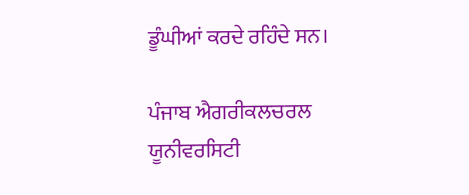ਡੂੰਘੀਆਂ ਕਰਦੇ ਰਹਿੰਦੇ ਸਨ।

ਪੰਜਾਬ ਐਗਰੀਕਲਚਰਲ ਯੂਨੀਵਰਸਿਟੀ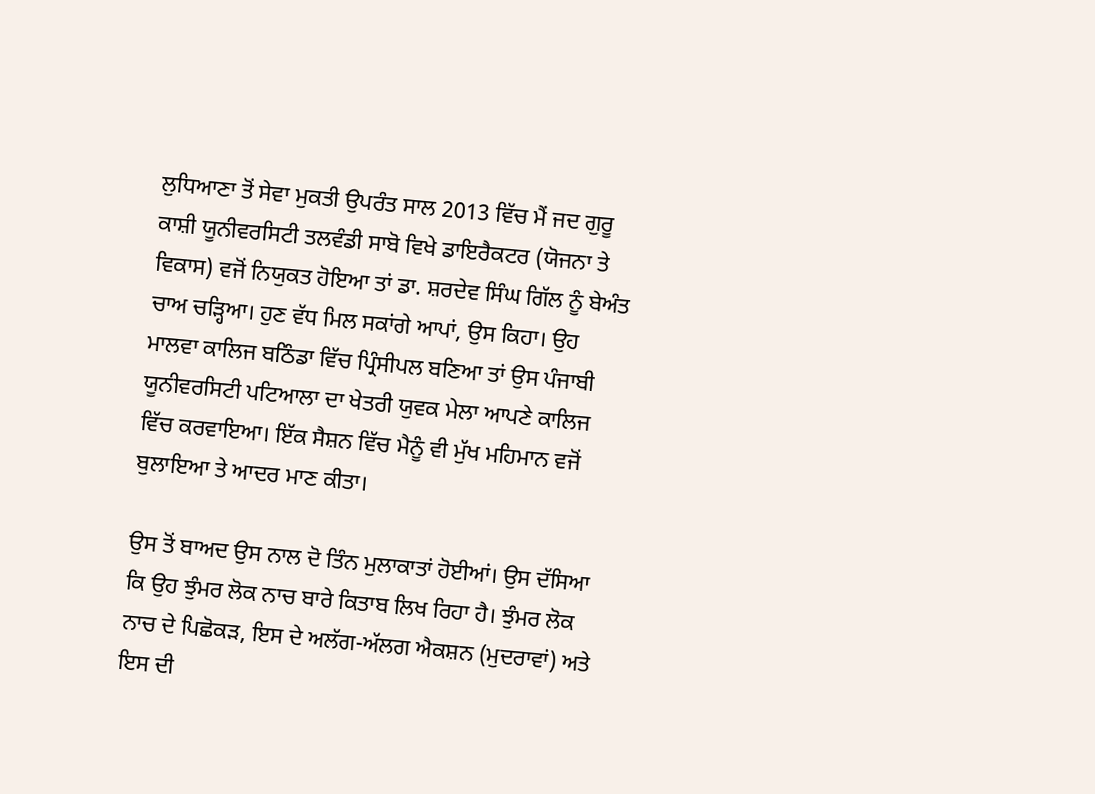ਲੁਧਿਆਣਾ ਤੋਂ ਸੇਵਾ ਮੁਕਤੀ ਉਪਰੰਤ ਸਾਲ 2013 ਵਿੱਚ ਮੈਂ ਜਦ ਗੁਰੂ ਕਾਸ਼ੀ ਯੂਨੀਵਰਸਿਟੀ ਤਲਵੰਡੀ ਸਾਬੋ ਵਿਖੇ ਡਾਇਰੈਕਟਰ (ਯੋਜਨਾ ਤੇ ਵਿਕਾਸ) ਵਜੋਂ ਨਿਯੁਕਤ ਹੋਇਆ ਤਾਂ ਡਾ. ਸ਼ਰਦੇਵ ਸਿੰਘ ਗਿੱਲ ਨੂੰ ਬੇਅੰਤ ਚਾਅ ਚੜ੍ਹਿਆ। ਹੁਣ ਵੱਧ ਮਿਲ ਸਕਾਂਗੇ ਆਪਾਂ, ਉਸ ਕਿਹਾ। ਉਹ ਮਾਲਵਾ ਕਾਲਿਜ ਬਠਿੰਡਾ ਵਿੱਚ ਪ੍ਰਿੰਸੀਪਲ ਬਣਿਆ ਤਾਂ ਉਸ ਪੰਜਾਬੀ ਯੂਨੀਵਰਸਿਟੀ ਪਟਿਆਲਾ ਦਾ ਖੇਤਰੀ ਯੁਵਕ ਮੇਲਾ ਆਪਣੇ ਕਾਲਿਜ ਵਿੱਚ ਕਰਵਾਇਆ। ਇੱਕ ਸੈਸ਼ਨ ਵਿੱਚ ਮੈਨੂੰ ਵੀ ਮੁੱਖ ਮਹਿਮਾਨ ਵਜੋਂ ਬੁਲਾਇਆ ਤੇ ਆਦਰ ਮਾਣ ਕੀਤਾ।

ਉਸ ਤੋਂ ਬਾਅਦ ਉਸ ਨਾਲ ਦੋ ਤਿੰਨ ਮੁਲਾਕਾਤਾਂ ਹੋਈਆਂ। ਉਸ ਦੱਸਿਆ ਕਿ ਉਹ ਝੁੰਮਰ ਲੋਕ ਨਾਚ ਬਾਰੇ ਕਿਤਾਬ ਲਿਖ ਰਿਹਾ ਹੈ। ਝੁੰਮਰ ਲੋਕ ਨਾਚ ਦੇ ਪਿਛੋਕੜ, ਇਸ ਦੇ ਅਲੱਗ-ਅੱਲਗ ਐਕਸ਼ਨ (ਮੁਦਰਾਵਾਂ) ਅਤੇ ਇਸ ਦੀ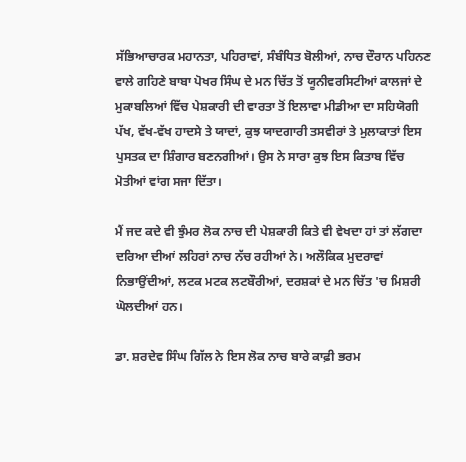ਸੱਭਿਆਚਾਰਕ ਮਹਾਨਤਾ, ਪਹਿਰਾਵਾਂ, ਸੰਬੰਧਿਤ ਬੋਲੀਆਂ, ਨਾਚ ਦੌਰਾਨ ਪਹਿਨਣ ਵਾਲੇ ਗਹਿਣੇ ਬਾਬਾ ਪੋਖਰ ਸਿੰਘ ਦੇ ਮਨ ਚਿੱਤ ਤੋਂ ਯੂਨੀਵਰਸਿਟੀਆਂ ਕਾਲਜਾਂ ਦੇ ਮੁਕਾਬਲਿਆਂ ਵਿੱਚ ਪੇਸ਼ਕਾਰੀ ਦੀ ਵਾਰਤਾ ਤੋਂ ਇਲਾਵਾ ਮੀਡੀਆ ਦਾ ਸਹਿਯੋਗੀ ਪੱਖ, ਵੱਖ-ਵੱਖ ਹਾਦਸੇ ਤੇ ਯਾਦਾਂ, ਕੁਝ ਯਾਦਗਾਰੀ ਤਸਵੀਰਾਂ ਤੇ ਮੁਲਾਕਾਤਾਂ ਇਸ ਪੁਸਤਕ ਦਾ ਸ਼ਿੰਗਾਰ ਬਣਨਗੀਆਂ। ਉਸ ਨੇ ਸਾਰਾ ਕੁਝ ਇਸ ਕਿਤਾਬ ਵਿੱਚ ਮੋਤੀਆਂ ਵਾਂਗ ਸਜਾ ਦਿੱਤਾ।

ਮੈਂ ਜਦ ਕਦੇ ਵੀ ਝੁੰਮਰ ਲੋਕ ਨਾਚ ਦੀ ਪੇਸ਼ਕਾਰੀ ਕਿਤੇ ਵੀ ਵੇਖਦਾ ਹਾਂ ਤਾਂ ਲੱਗਦਾ ਦਰਿਆ ਦੀਆਂ ਲਹਿਰਾਂ ਨਾਚ ਨੱਚ ਰਹੀਆਂ ਨੇ। ਅਲੌਕਿਕ ਮੁਦਰਾਵਾਂ ਨਿਭਾਉਂਦੀਆਂ, ਲਟਕ ਮਟਕ ਲਟਬੌਰੀਆਂ, ਦਰਸ਼ਕਾਂ ਦੇ ਮਨ ਚਿੱਤ 'ਚ ਮਿਸ਼ਰੀ ਘੋਲਦੀਆਂ ਹਨ।

ਡਾ. ਸ਼ਰਦੇਵ ਸਿੰਘ ਗਿੱਲ ਨੇ ਇਸ ਲੋਕ ਨਾਚ ਬਾਰੇ ਕਾਫ਼ੀ ਭਰਮ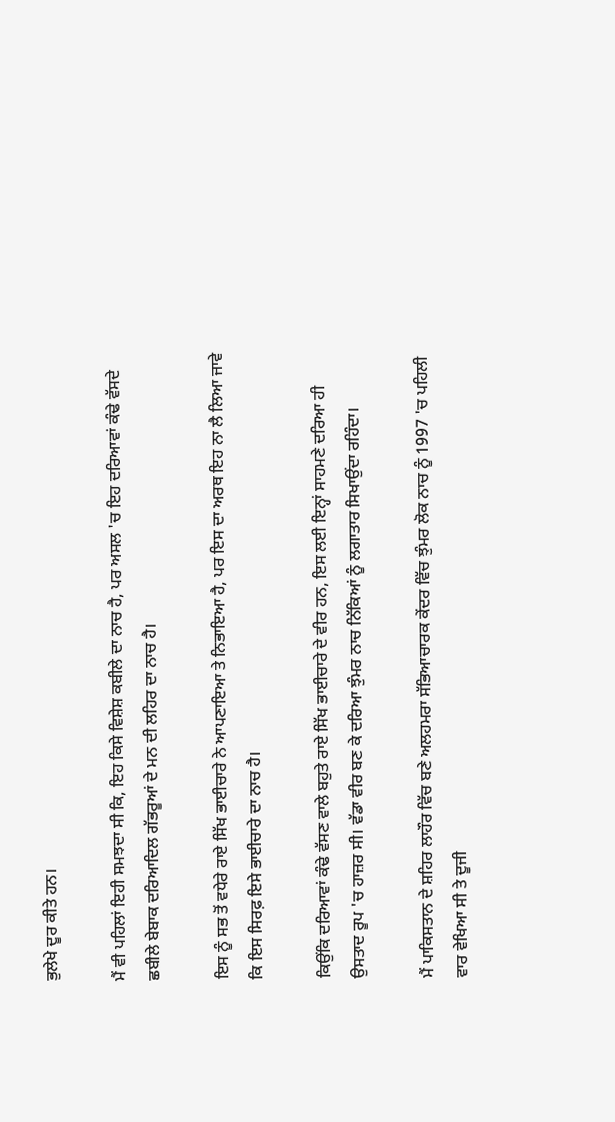ਭੁਲੇਖੇ ਦੂਰ ਕੀਤੇ ਹਨ।

ਮੈਂ ਵੀ ਪਹਿਲਾਂ ਇਹੀ ਸਮਝਦਾ ਸੀ ਕਿ, ਇਹ ਕਿਸੇ ਵਿਸ਼ੇਸ਼ ਕਬੀਲੇ ਦਾ ਨਾਚ ਹੈ, ਪਰ ਅਸਲ 'ਚ ਇਹ ਦਰਿਆਵਾਂ ਕੰਢੇ ਵੱਸਦੇ ਛਬੀਲੇ ਬੇਬਾਕ ਦਰਿਆਦਿਲ ਗੱਭਰੂਆਂ ਦੇ ਮਨ ਦੀ ਲਹਿਰ ਦਾ ਨਾਚ ਹੈ।

ਇਸ ਨੂੰ ਸਭ ਤੋਂ ਵਧੇਰੇ ਰਾਏ ਸਿੱਖ ਭਾਈਚਾਰੇ ਨੇ ਆਪਣਾਇਆ ਤੇ ਨਿਭਾਇਆ ਹੈ, ਪਰ ਇਸ ਦਾ ਅਰਥ ਇਹ ਨਾ ਲੈ ਲਿਆ ਜਾਵੇ ਕਿ ਇਸ ਸਿਰਫ਼ ਇਸੇ ਭਾਈਚਾਰੇ ਦਾ ਨਾਚ ਹੈ।

ਕਿਉਂਕਿ ਦਰਿਆਵਾਂ ਕੰਢੇ ਵੱਸਣ ਵਾਲੇ ਬਹੁਤੇ ਰਾਏ ਸਿੱਖ ਭਾਈਚਾਰੇ ਦੇ ਵੀਰ ਹਨ, ਇਸ ਲਈ ਇਨ੍ਹਾਂ ਸਾਹਮਣੇ ਦਰਿਆ ਹੀ ਉਸਤਾਦ ਰੂਪ 'ਚ ਹਾਜ਼ਰ ਸੀ। ਵੱਡਾ ਵੀਰ ਬਣ ਕੇ ਦਰਿਆ ਝੁੰਮਰ ਨਾਚ ਨਿੱਕਿਆਂ ਨੂੰ ਲਗਾਤਾਰ ਸਿਖਾਉਂਦਾ ਰਹਿੰਦਾ।

ਮੈਂ ਪਾਕਿਸਤਾਨ ਦੇ ਸ਼ਹਿਰ ਲਾਹੌਰ ਵਿੱਚ ਬਣੇ ਅਲਹਮਰਾ ਸੱਭਿਆਚਾਰਕ ਕੇਂਦਰ ਵਿੱਚ ਝੁੰਮਰ ਲੋਕ ਨਾਚ ਨੂੰ 1997 'ਚ ਪਹਿਲੀ ਵਾਰ ਵੇਖਿਆ ਸੀ ਤੇ ਦੂਜੀ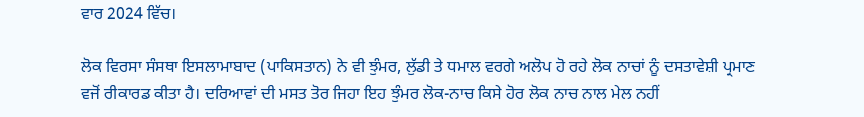ਵਾਰ 2024 ਵਿੱਚ।

ਲੋਕ ਵਿਰਸਾ ਸੰਸਥਾ ਇਸਲਾਮਾਬਾਦ (ਪਾਕਿਸਤਾਨ) ਨੇ ਵੀ ਝੁੰਮਰ, ਲੁੱਡੀ ਤੇ ਧਮਾਲ ਵਰਗੇ ਅਲੋਪ ਹੋ ਰਹੇ ਲੋਕ ਨਾਚਾਂ ਨੂੰ ਦਸਤਾਵੇਸ਼ੀ ਪ੍ਰਮਾਣ ਵਜੋਂ ਰੀਕਾਰਡ ਕੀਤਾ ਹੈ। ਦਰਿਆਵਾਂ ਦੀ ਮਸਤ ਤੋਰ ਜਿਹਾ ਇਹ ਝੁੰਮਰ ਲੋਕ-ਨਾਚ ਕਿਸੇ ਹੋਰ ਲੋਕ ਨਾਚ ਨਾਲ ਮੇਲ ਨਹੀਂ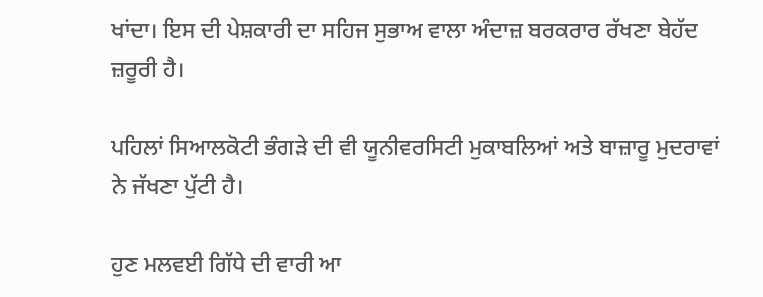ਖਾਂਦਾ। ਇਸ ਦੀ ਪੇਸ਼ਕਾਰੀ ਦਾ ਸਹਿਜ ਸੁਭਾਅ ਵਾਲਾ ਅੰਦਾਜ਼ ਬਰਕਰਾਰ ਰੱਖਣਾ ਬੇਹੱਦ ਜ਼ਰੂਰੀ ਹੈ।

ਪਹਿਲਾਂ ਸਿਆਲਕੋਟੀ ਭੰਗੜੇ ਦੀ ਵੀ ਯੂਨੀਵਰਸਿਟੀ ਮੁਕਾਬਲਿਆਂ ਅਤੇ ਬਾਜ਼ਾਰੂ ਮੁਦਰਾਵਾਂ ਨੇ ਜੱਖਣਾ ਪੁੱਟੀ ਹੈ।

ਹੁਣ ਮਲਵਈ ਗਿੱਧੇ ਦੀ ਵਾਰੀ ਆ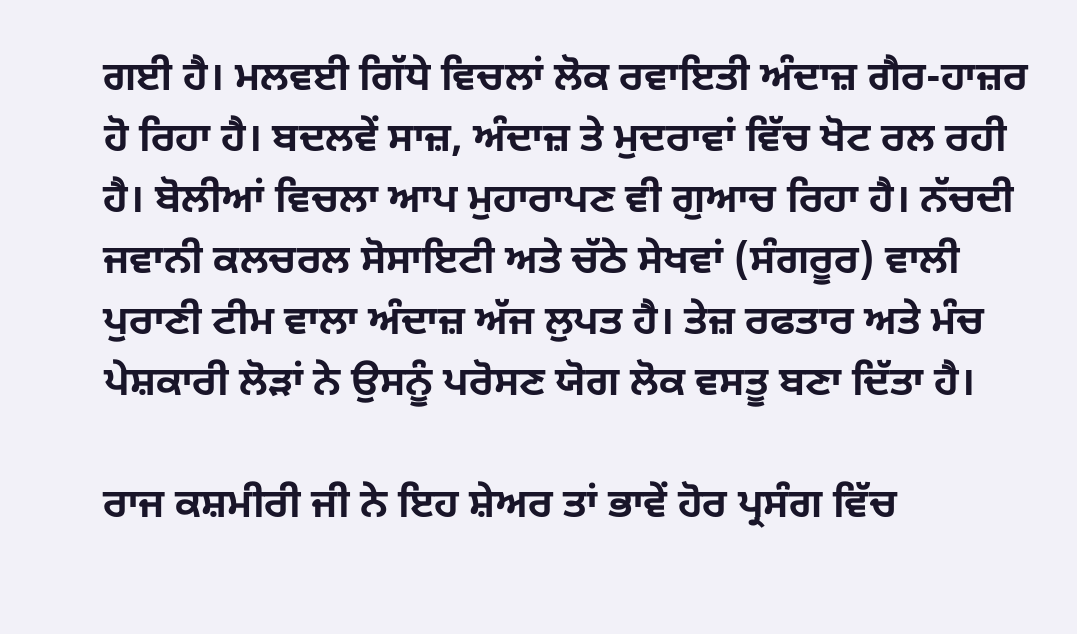ਗਈ ਹੈ। ਮਲਵਈ ਗਿੱਧੇ ਵਿਚਲਾਂ ਲੋਕ ਰਵਾਇਤੀ ਅੰਦਾਜ਼ ਗੈਰ-ਹਾਜ਼ਰ ਹੋ ਰਿਹਾ ਹੈ। ਬਦਲਵੇਂ ਸਾਜ਼, ਅੰਦਾਜ਼ ਤੇ ਮੁਦਰਾਵਾਂ ਵਿੱਚ ਖੋਟ ਰਲ ਰਹੀ ਹੈ। ਬੋਲੀਆਂ ਵਿਚਲਾ ਆਪ ਮੁਹਾਰਾਪਣ ਵੀ ਗੁਆਚ ਰਿਹਾ ਹੈ। ਨੱਚਦੀ ਜਵਾਨੀ ਕਲਚਰਲ ਸੋਸਾਇਟੀ ਅਤੇ ਚੱਠੇ ਸੇਖਵਾਂ (ਸੰਗਰੂਰ) ਵਾਲੀ ਪੁਰਾਣੀ ਟੀਮ ਵਾਲਾ ਅੰਦਾਜ਼ ਅੱਜ ਲੁਪਤ ਹੈ। ਤੇਜ਼ ਰਫਤਾਰ ਅਤੇ ਮੰਚ ਪੇਸ਼ਕਾਰੀ ਲੋੜਾਂ ਨੇ ਉਸਨੂੰ ਪਰੋਸਣ ਯੋਗ ਲੋਕ ਵਸਤੂ ਬਣਾ ਦਿੱਤਾ ਹੈ।

ਰਾਜ ਕਸ਼ਮੀਰੀ ਜੀ ਨੇ ਇਹ ਸ਼ੇਅਰ ਤਾਂ ਭਾਵੇਂ ਹੋਰ ਪ੍ਰਸੰਗ ਵਿੱਚ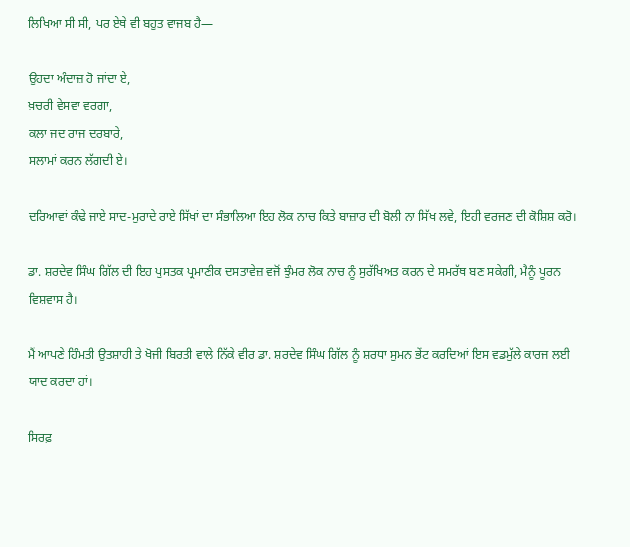ਲਿਖਿਆ ਸੀ ਸੀ, ਪਰ ਏਥੇ ਵੀ ਬਹੁਤ ਵਾਜਬ ਹੈ—

ਉਹਦਾ ਅੰਦਾਜ਼ ਹੋ ਜਾਂਦਾ ਏ,
ਖ਼ਚਰੀ ਵੇਸਵਾ ਵਰਗਾ,
ਕਲਾ ਜਦ ਰਾਜ ਦਰਬਾਰੇ,
ਸਲਾਮਾਂ ਕਰਨ ਲੱਗਦੀ ਏ।

ਦਰਿਆਵਾਂ ਕੰਢੇ ਜਾਏ ਸਾਦ-ਮੁਰਾਦੇ ਰਾਏ ਸਿੱਖਾਂ ਦਾ ਸੰਭਾਲਿਆ ਇਹ ਲੋਕ ਨਾਚ ਕਿਤੇ ਬਾਜ਼ਾਰ ਦੀ ਬੋਲੀ ਨਾ ਸਿੱਖ ਲਵੇ, ਇਹੀ ਵਰਜਣ ਦੀ ਕੋਸ਼ਿਸ਼ ਕਰੋ।

ਡਾ. ਸ਼ਰਦੇਵ ਸਿੰਘ ਗਿੱਲ ਦੀ ਇਹ ਪੁਸਤਕ ਪ੍ਰਮਾਣੀਕ ਦਸਤਾਵੇਜ਼ ਵਜੋਂ ਝੁੰਮਰ ਲੋਕ ਨਾਚ ਨੂੰ ਸੁਰੱਖਿਅਤ ਕਰਨ ਦੇ ਸਮਰੱਥ ਬਣ ਸਕੇਗੀ, ਮੈਨੂੰ ਪੂਰਨ ਵਿਸ਼ਵਾਸ ਹੈ।

ਮੈਂ ਆਪਣੇ ਹਿੰਮਤੀ ਉਤਸ਼ਾਹੀ ਤੇ ਖੋਜੀ ਬਿਰਤੀ ਵਾਲੇ ਨਿੱਕੇ ਵੀਰ ਡਾ. ਸ਼ਰਦੇਵ ਸਿੰਘ ਗਿੱਲ ਨੂੰ ਸ਼ਰਧਾ ਸੁਮਨ ਭੇਂਟ ਕਰਦਿਆਂ ਇਸ ਵਡਮੁੱਲੇ ਕਾਰਜ ਲਈ ਯਾਦ ਕਰਦਾ ਹਾਂ।

ਸਿਰਫ਼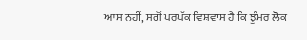ਆਸ ਨਹੀਂ, ਸਗੋਂ ਪਰਪੱਕ ਵਿਸ਼ਵਾਸ ਹੈ ਕਿ ਝੁੰਮਰ ਲੋਕ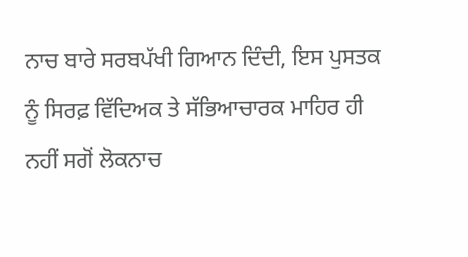ਨਾਚ ਬਾਰੇ ਸਰਬਪੱਖੀ ਗਿਆਨ ਦਿੰਦੀ, ਇਸ ਪੁਸਤਕ ਨੂੰ ਸਿਰਫ਼ ਵਿੱਦਿਅਕ ਤੇ ਸੱਭਿਆਚਾਰਕ ਮਾਹਿਰ ਹੀ ਨਹੀਂ ਸਗੋਂ ਲੋਕਨਾਚ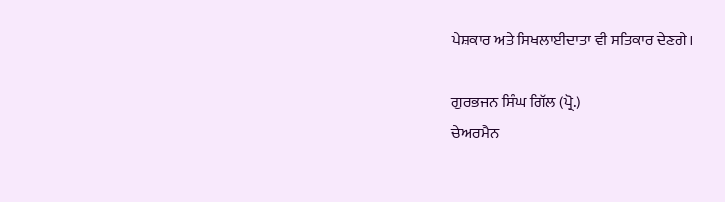ਪੇਸ਼ਕਾਰ ਅਤੇ ਸਿਖਲਾਈਦਾਤਾ ਵੀ ਸਤਿਕਾਰ ਦੇਣਗੇ।

ਗੁਰਭਜਨ ਸਿੰਘ ਗਿੱਲ (ਪ੍ਰੋ.)
ਚੇਅਰਮੈਨ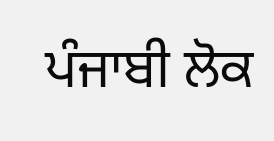ਪੰਜਾਬੀ ਲੋਕ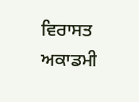ਵਿਰਾਸਤ ਅਕਾਡਮੀ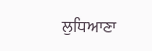ਲੁਧਿਆਣਾ